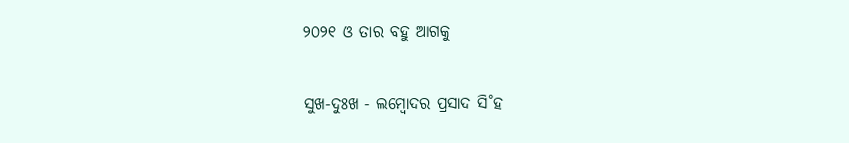୨୦୨୧ ଓ ତାର ବହୁ ଆଗକୁ

ସୁଖ-ଦୁଃଖ - ଲମ୍ବୋଦର ପ୍ରସାଦ ସି˚ହ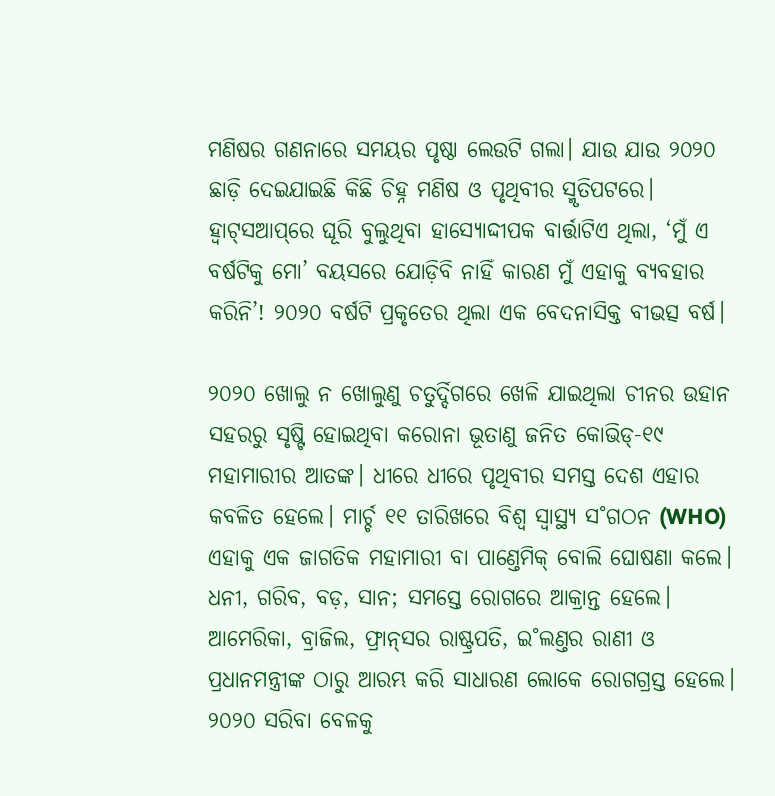ମଣିଷର ଗଣନାରେ ସମୟର ପୃଷ୍ଠା ଲେଉଟି ଗଲା। ଯାଉ ଯାଉ ୨୦୨୦ ଛାଡ଼ି ଦେଇଯାଇଛି କିଛି ଚିହ୍ନ ମଣିଷ ଓ ପୃଥିବୀର ସ୍ମୃତିପଟରେ। ହ୍ବାଟ୍‌ସଆପ୍‌ରେ ଘୂରି ବୁଲୁଥିବା ହାସ୍ୟୋଦ୍ଦୀପକ ବାର୍ତ୍ତାଟିଏ ଥିଲା, ‘ମୁଁ ଏ ବର୍ଷଟିକୁ ମୋ’ ବୟସରେ ଯୋଡ଼ିବି ନାହିଁ କାରଣ ମୁଁ ଏହାକୁ ବ୍ୟବହାର କରିନି’! ୨୦୨୦ ବର୍ଷଟି ପ୍ରକୃତ‌େର ଥିଲା ଏକ ବେଦନାସିକ୍ତ ବୀଭତ୍ସ ବର୍ଷ।

୨୦୨୦ ଖୋଲୁ ନ ଖୋଲୁଣୁ ଚତୁର୍ଦ୍ଦିଗରେ ଖେଳି ଯାଇଥିଲା ଚୀନର ଉହାନ ସହରରୁ ସୃଷ୍ଟି ହୋଇଥିବା କରୋନା ଭୂତାଣୁ ଜନିତ କୋଭିଡ୍‌-୧୯ ମହାମାରୀର ଆତଙ୍କ। ଧୀରେ ଧୀରେ ପୃଥିବୀର ସମସ୍ତ ଦେଶ ଏହାର କବଳିତ ହେଲେ। ମାର୍ଚ୍ଚ ୧୧ ତାରିଖରେ ବିଶ୍ବ ସ୍ବାସ୍ଥ୍ୟ ସ˚ଗଠନ (WHO) ଏହାକୁ ଏକ ଜାଗତିକ ମହାମାରୀ ବା ପାଣ୍ତେମିକ୍‌ ବୋଲି ଘୋଷଣା କଲେ। ଧନୀ, ଗରିବ, ବଡ଼, ସାନ; ସମସ୍ତେ ରୋଗରେ ଆକ୍ରାନ୍ତ ହେଲେ। ଆମେରିକା, ବ୍ରାଜିଲ, ଫ୍ରାନ୍‌ସର ରାଷ୍ଟ୍ରପତି, ଇ˚ଲଣ୍ତର ରାଣୀ ଓ ପ୍ରଧାନମନ୍ତ୍ରୀଙ୍କ ଠାରୁ ଆରମ୍ଭ କରି ସାଧାରଣ ଲୋକେ ରୋଗଗ୍ରସ୍ତ ହେଲେ। ୨୦୨୦ ସରିବା ବେଳକୁ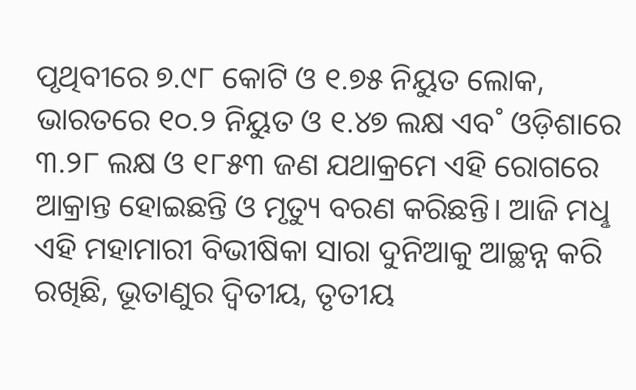ପୃଥିବୀରେ ୭.୯୮ କୋଟି ଓ ୧.୭୫ ନିୟୁତ ଲୋକ, ଭାରତରେ ୧୦.୨ ନିୟୁତ ଓ ୧.୪୭ ଲକ୍ଷ ଏବ˚ ଓଡ଼ିଶାରେ ୩.୨୮ ଲକ୍ଷ ଓ ୧୮୫୩ ଜଣ ଯଥାକ୍ରମେ ଏହି ରୋଗରେ ଆକ୍ରାନ୍ତ ହୋଇଛନ୍ତି ଓ ମୃତ୍ୟୁ ବରଣ କରିଛନ୍ତି। ଆଜି ମଧୢ ଏହି ମହାମାରୀ ବିଭୀଷିକା ସାରା ଦୁନିଆକୁ ଆଚ୍ଛନ୍ନ କରି ରଖିଛି, ଭୂତାଣୁର ଦ୍ବିତୀୟ, ତୃତୀୟ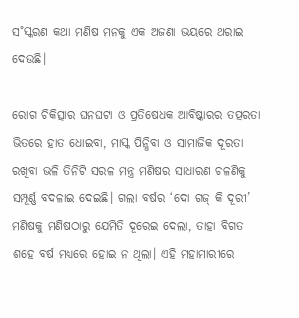ସ˚ସ୍କରଣ କଥା ମଣିଷ ମନକୁ ଏକ ଅଜଣା ଭୟରେ ଥରାଇ ଦେଉଛି।

ରୋଗ ଚିକିତ୍ସାର ଘନଘଟା ଓ ପ୍ରତିଷେଧକ ଆବିଷ୍କାରର ତତ୍ପରତା ଭିତରେ ହାତ ଧୋଇବା, ମାସ୍କ ପିନ୍ଧିବା ଓ ସାମାଜିକ ଦୂରତା ରଖିବା ଭଳି ତିନିଟି ସରଳ ମନ୍ତ୍ର ମଣିଷର ସାଧାରଣ ଚଳଣିକୁ ସମ୍ପୂର୍ଣ୍ଣ ବଦଳାଇ ଦେଇଛି। ଗଲା ବର୍ଷର ‘ଦୋ ଗଜ୍‌ କି ଦୂରୀ’ ମଣିଷକୁ ମଣିଷଠାରୁ ଯେମିତି ଦୂରେଇ ଦେଲା, ତାହା ବିଗତ ଶହେ ବର୍ଷ ମଧ୍ୟରେ ହୋଇ ନ ଥିଲା। ଏହି ମହାମାରୀରେ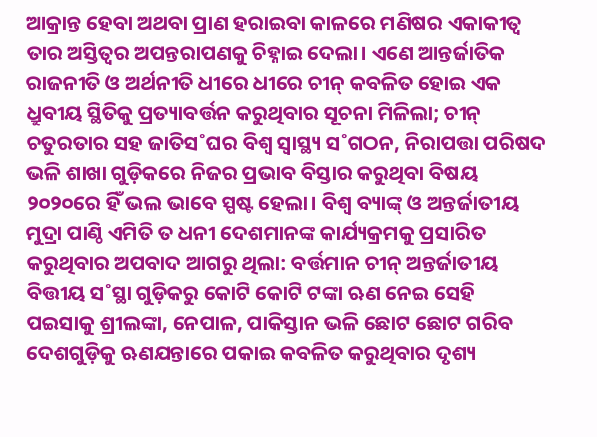ଆକ୍ରାନ୍ତ ହେବା ଅଥବା ପ୍ରାଣ ହରାଇବା କାଳରେ ମଣିଷର ଏକାକୀତ୍ବ ତାର ଅସ୍ତିତ୍ବର ଅପନ୍ତରାପଣକୁ ଚିହ୍ନାଇ ଦେଲା। ଏଣେ ଆନ୍ତର୍ଜାତିକ ରାଜନୀତି ଓ ଅର୍ଥନୀତି ଧୀରେ ଧୀରେ ଚୀନ୍‌ କବଳିତ ହୋଇ ଏକ ଧ୍ରୁବୀୟ ସ୍ଥିତିକୁ ପ୍ରତ୍ୟାବର୍ତ୍ତନ କରୁଥିବାର ସୂଚନା ମିଳିଲା; ଚୀନ୍‌ ଚତୁରତାର ସହ ଜାତିସ˚ଘର ବିଶ୍ବ ସ୍ବାସ୍ଥ୍ୟ ସ˚ଗଠନ, ନିରାପତ୍ତା ପରିଷଦ ଭଳି ଶାଖା ଗୁଡ଼ିକରେ ନିଜର ପ୍ରଭାବ ବିସ୍ତାର କରୁଥିବା ବିଷୟ ୨୦୨୦ରେ ହିଁ ଭଲ ଭାବେ ସ୍ପଷ୍ଟ ହେଲା। ବିଶ୍ବ ବ୍ୟାଙ୍କ୍‌ ଓ ଅନ୍ତର୍ଜାତୀୟ ମୁଦ୍ରା ପାଣ୍ଠି ଏମିତି ତ ଧନୀ ଦେଶମାନଙ୍କ କାର୍ଯ୍ୟକ୍ରମକୁ ପ୍ରସାରିତ କରୁଥିବାର ଅପବାଦ ଆଗରୁ ଥିଲା: ବର୍ତ୍ତମାନ ଚୀନ୍‌ ଅନ୍ତର୍ଜାତୀୟ ବିତ୍ତୀୟ ସ˚ସ୍ଥା ଗୁଡ଼ିକରୁ କୋଟି କୋଟି ଟଙ୍କା ଋଣ ନେଇ ସେହି ପଇସାକୁ ଶ୍ରୀଲଙ୍କା, ନେପାଳ, ପାକିସ୍ତାନ ଭଳି ଛୋଟ ଛୋଟ ଗରିବ ଦେଶଗୁଡ଼ିକୁ ଋଣଯନ୍ତାରେ ପକାଇ କବଳିତ କରୁଥିବାର ଦୃଶ୍ୟ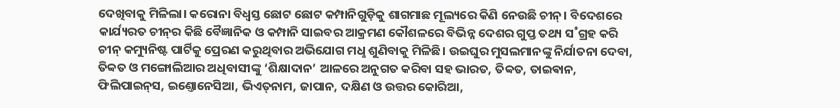ଦେଖିବାକୁ ମିଳିଲା। କରୋନା ବିଧ୍ବସ୍ତ ଛୋଟ ଛୋଟ କମ୍ପାନିଗୁଡ଼ିକୁ ଶାଗମାଛ ମୂଲ୍ୟରେ କିଣି ନେଉଛି ଚୀନ୍। ବିଦେଶରେ କାର୍ଯ୍ୟରତ ଚୀନ୍‌ର କିଛି ବୈଜ୍ଞାନିକ ଓ କମ୍ପାନି ସାଇବର ଆକ୍ରମଣ କୌଶଳରେ ବିଭିନ୍ନ ଦେଶର ଗୁପ୍ତ ତଥ୍ୟ ସ˚ଗ୍ରହ କରି ଚୀନ୍‌ କମ୍ୟୁନିଷ୍ଟ ପାର୍ଟିକୁ ପ୍ରେରଣ କରୁଥିବାର ଅଭିଯୋଗ ମଧୢ ଶୁଣିବାକୁ ମିଳିଛି। ଉଇଘୁର ମୁସଲମାନଙ୍କୁ ନିର୍ଯାତନା ଦେବା, ତିବ୍ବତ ଓ ମଙ୍ଗୋଲିଆର ଅଧିବାସୀଙ୍କୁ ‘ଶିକ୍ଷାଦାନ’ ଆଳରେ ଅନୁଗତ କରିବା ସହ ଭାରତ, ତିବ୍ବତ, ତାଇଵାନ, ଫିଲିପାଇନ୍‌ସ, ଇଣ୍ତୋନେସିଆ, ଭିଏତ୍‌ନାମ, ଜାପାନ, ଦକ୍ଷିଣ ଓ ଉତ୍ତର କୋରିଆ,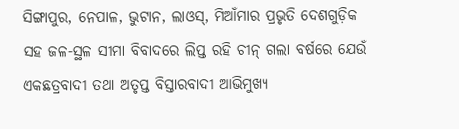ସିଙ୍ଗାପୁର, ନେପାଳ, ଭୁଟାନ, ଲାଓସ୍‌, ମିଆଁମାର ପ୍ରଭୃତି ଦେଶଗୁଡ଼ିକ ସହ ଜଳ-ସ୍ଥଳ ସୀମା ବିବାଦରେ ଲିପ୍ତ ରହି ଚୀନ୍‌ ଗଲା ବର୍ଷରେ ଯେଉଁ ଏକଛତ୍ରବାଦୀ ତଥା ଅତୃପ୍ତ ବିସ୍ତାରବାଦୀ ଆଭିମୁଖ୍ୟ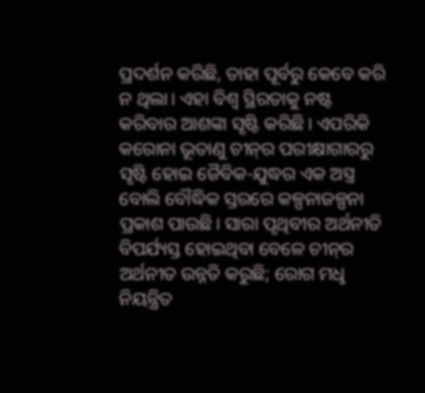ପ୍ରଦର୍ଶନ କରିଛି, ତାହା ପୂର୍ବରୁ କେବେ କରି ନ ଥିଲା। ଏହା ବିଶ୍ବ ସ୍ଥିରତାକୁ ନଷ୍ଟ କରିବାର ଆଶଙ୍କା ସୃଷ୍ଟି କରିଛି। ଏପରିକି କରୋନା ଭୂତାଣୁ ଚୀନ୍‌ର ପରୀକ୍ଷାଗାରରୁ ସୃଷ୍ଟି ହୋଇ ଜୈବିକ-ଯୁଦ୍ଧର ଏକ ଅସ୍ତ୍ର ବୋଲି ବୌଦ୍ଧିକ ସ୍ତରରେ କଳ୍ପନାଜଳ୍ପନା ପ୍ରକାଶ ପାଉଛି। ସାରା ପୃଥିବୀର ଅର୍ଥନୀତି ବିପର୍ଯ୍ୟସ୍ତ ହୋଇଥିବା ବେଳେ ଚୀନ୍‌ର ଅର୍ଥନୀତ ଉନ୍ନତି କରୁଛି; ରୋଗ ମଧୢ ନିୟନ୍ତ୍ରିତ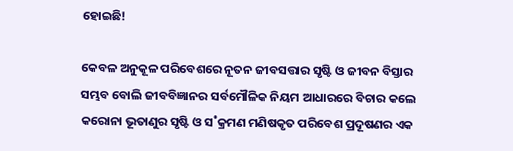ହୋଇଛି!

କେବଳ ଅନୁକୂଳ ପରିବେଶରେ ନୂତନ ଜୀବସତ୍ତାର ସୃଷ୍ଟି ଓ ଜୀବନ ବିସ୍ତାର ସମ୍ଭବ ବୋଲି ଜୀବବିଜ୍ଞାନର ସର୍ବମୌଳିକ ନିୟମ ଆଧାରରେ ବିଚାର କଲେ କରୋନା ଭୂତାଣୁର ସୃଷ୍ଟି ଓ ସ˚କ୍ରମଣ ମଣିଷକୃତ ପରିବେଶ ପ୍ରଦୂଷଣର ଏକ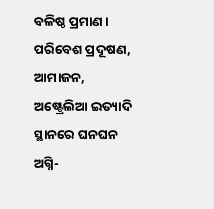ବଳିଷ୍ଠ ପ୍ରମାଣ। ପରିବେଶ ପ୍ରଦୂଷଣ, ଆମାଜନ, ଅଷ୍ଟ୍ରେଲିଆ ଇତ୍ୟାଦି ସ୍ଥାନରେ ଘନଘନ ଅଗ୍ନି-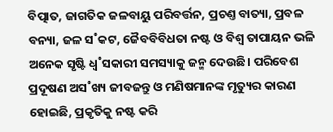ବିତ୍ପାତ, ଜାଗତିକ ଜଳବାୟୁ ପରିବର୍ତ୍ତନ, ପ୍ରଚଣ୍ତ ବାତ୍ୟା, ପ୍ରବଳ ବନ୍ୟା, ଜଳ ସ˚କଟ, ଜୈବବିବିଧତା ନଷ୍ଟ ଓ ବିଶ୍ବ ତାପାୟନ ଭଳି ଅନେକ ସୃଷ୍ଟି ଧ୍ବ˚ସକାରୀ ସମସ୍ୟାକୁ ଜନ୍ମ ଦେଉଛି। ପରିବେଶ ପ୍ରଦୂଷଣ ଅସ˚ଖ୍ୟ ଜୀବଜନ୍ତୁ ଓ ମଣିଷମାନଙ୍କ ମୃତ୍ୟୁର କାରଣ ହୋଇଛି, ପ୍ରକୃତିକୁ ନଷ୍ଟ କରି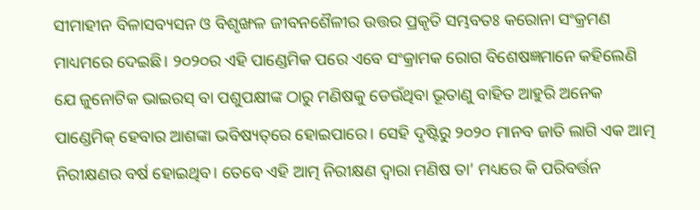ସୀମାହୀନ ବିଳାସବ୍ୟସନ ଓ ବିଶୃଙ୍ଖଳ ଜୀବନଶୈଳୀର ଉତ୍ତର ପ୍ରକୃତି ସମ୍ଭବତଃ କରୋନା ସଂକ୍ରମଣ ମାଧ୍ୟମରେ ଦେଇଛି। ୨୦୨୦ର ଏହି ପାଣ୍ଡେମିକ ପରେ ଏବେ ସଂକ୍ରାମକ ରୋଗ ବିଶେଷଜ୍ଞମାନେ କହିଲେଣି ଯେ ଜୁନୋଟିକ ଭାଇରସ୍‌ ବା ପଶୁପକ୍ଷୀଙ୍କ ଠା‌ରୁ ମଣିଷକୁ ଡେଉଁଥିବା ଭୂତାଣୁ ବାହିତ ଆହୁରି ଅନେକ ପାଣ୍ଡେମିକ୍‌ ହେବାର ଆଶଙ୍କା ଭବିଷ୍ୟତ୍‌ରେ ହୋଇପାରେ। ସେହି ଦୃଷ୍ଟିରୁ ୨୦୨୦ ମାନବ ଜାତି ଲାଗି ଏକ ଆତ୍ମ ନିରୀକ୍ଷଣର ବର୍ଷ ହୋଇଥିବ। ତେବେ ଏହି ଆତ୍ମ ନିରୀକ୍ଷଣ ଦ୍ବାରା ମଣିଷ ତା’ ମଧ୍ୟରେ କି ପରିବର୍ତ୍ତନ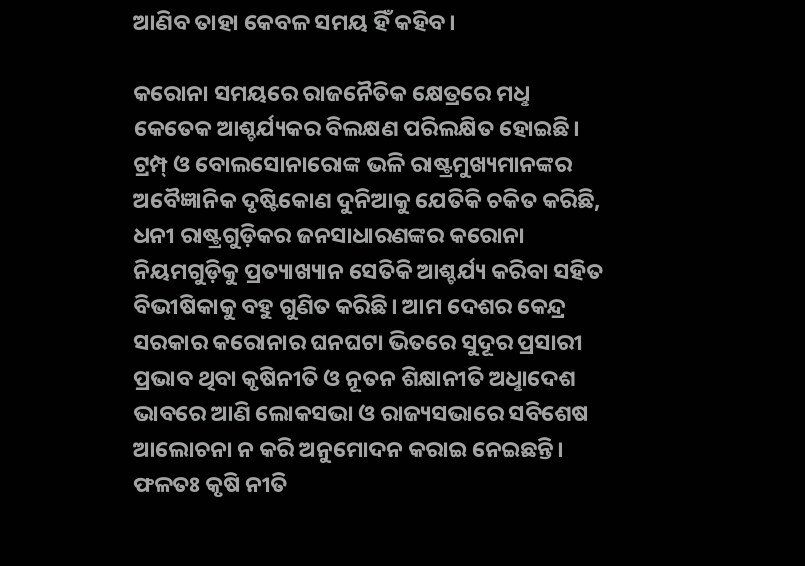ଆଣିବ ତାହା କେବଳ ସମୟ ହିଁ କହିବ।

କରୋନା ସମୟରେ ରାଜନୈତିକ କ୍ଷେତ୍ରରେ ମଧୢ କେତେକ ଆଶ୍ଚର୍ଯ୍ୟକର ବିଲକ୍ଷଣ ପରିଲକ୍ଷିତ ହୋଇଛି। ଟ୍ରମ୍ପ୍‌ ଓ ବୋଲସୋନାରୋଙ୍କ ଭଳି ରାଷ୍ଟ୍ରମୁଖ୍ୟମାନଙ୍କର ଅବୈଜ୍ଞାନିକ ଦୃଷ୍ଟିକୋଣ ଦୁନିଆକୁ ଯେତିକି ଚକିତ କରିଛି, ଧନୀ ରାଷ୍ଟ୍ରଗୁଡ଼ିକର ଜନସାଧାରଣଙ୍କର କରୋନା ନିୟମଗୁଡ଼ିକୁ ପ୍ରତ୍ୟାଖ୍ୟାନ ସେତିକି ଆଶ୍ଚର୍ଯ୍ୟ କରିବା ସହିତ ବିଭୀଷିକାକୁ ବହୁ ଗୁଣିତ କରିଛି। ଆମ ଦେଶର କେନ୍ଦ୍ର ସରକାର କରୋନାର ଘନଘଟା ଭିତରେ ସୁଦୂର ପ୍ରସାରୀ ପ୍ରଭାବ ଥିବା କୃଷିନୀତି ଓ ନୂତନ ଶିକ୍ଷାନୀତି ଅଧୢାଦେଶ ଭାବରେ ଆଣି ଲୋକସଭା ଓ ରାଜ୍ୟସଭାରେ ସବିଶେଷ ଆଲୋଚନା ନ କରି ଅନୁମୋଦନ କରାଇ ନେଇଛନ୍ତି। ଫଳତଃ କୃଷି ନୀତି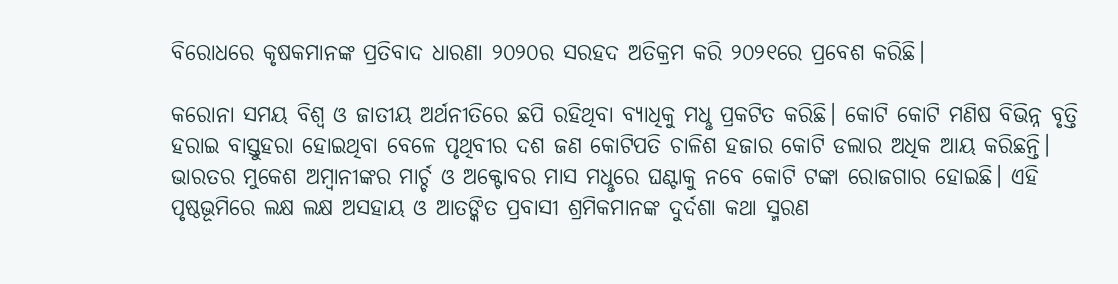ବିରୋଧରେ କୃଷକମାନଙ୍କ ପ୍ରତିବାଦ ଧାରଣା ୨୦୨୦ର ସରହଦ ଅତିକ୍ରମ କରି ୨୦୨୧ରେ ପ୍ରବେଶ କରିଛି।

କରୋନା ସମୟ ବିଶ୍ବ ଓ ଜାତୀୟ ଅର୍ଥନୀତିରେ ଛପି ରହିଥିବା ବ୍ୟାଧିକୁ ମଧୢ ପ୍ରକଟିତ କରିଛି। କୋଟି କୋଟି ମଣିଷ ବିଭିନ୍ନ ବୃତ୍ତି ହରାଇ ବାସ୍ତୁହରା ହୋଇଥିବା ବେଳେ ପୃଥିବୀର ଦଶ ଜଣ କୋଟିପତି ଚାଳିଶ ହଜାର କୋଟି ଡଲାର ଅଧିକ ଆୟ କରିଛନ୍ତି। ଭାରତର ମୁକେଶ ଅମ୍ବାନୀଙ୍କର ମାର୍ଚ୍ଚ ଓ ଅକ୍ଟୋବର ମାସ ମଧୢରେ ଘଣ୍ଟାକୁ ନବେ କୋଟି ଟଙ୍କା ରୋଜଗାର ହୋଇଛି। ଏହି ପୃଷ୍ଠଭୂମିରେ ଲକ୍ଷ ଲକ୍ଷ ଅସହାୟ ଓ ଆତଙ୍କିତ ପ୍ରବାସୀ ଶ୍ରମିକମାନଙ୍କ ଦୁର୍ଦଶା କଥା ସ୍ମରଣ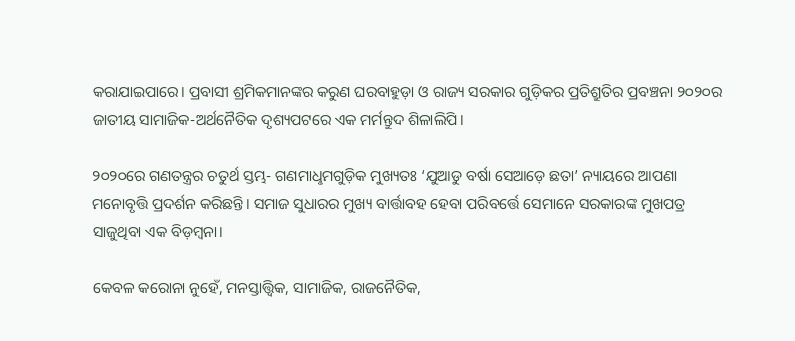କରାଯାଇପାରେ। ପ୍ରବାସୀ ଶ୍ରମିକମାନଙ୍କର କରୁଣ ଘରବାହୁଡ଼ା ଓ ରାଜ୍ୟ ସରକାର ଗୁଡ଼ିକର ପ୍ରତିଶ୍ରୁତିର ପ୍ରବଞ୍ଚନା ୨୦୨୦ର ଜାତୀୟ ସାମାଜିକ-ଅର୍ଥନୈତିକ ଦୃଶ୍ୟପଟରେ ଏକ ମର୍ମନ୍ତୁଦ ଶିଳାଲିପି।

୨୦୨୦ରେ ଗଣତନ୍ତ୍ରର ଚତୁର୍ଥ ସ୍ତମ୍ଭ- ଗଣମାଧୢମଗୁଡ଼ିକ ମୁଖ୍ୟତଃ ‘ଯୁଆଡୁ ବର୍ଷା ସେଆଡ଼େ ଛତା’ ନ୍ୟାୟରେ ଆପଣା ମନୋବୃତ୍ତି ପ୍ରଦର୍ଶନ କରିଛନ୍ତି। ସମାଜ ସୁଧାରର ମୁଖ୍ୟ ବାର୍ତ୍ତାବହ ହେବା ପରିବର୍ତ୍ତେ ସେମାନେ ସରକାରଙ୍କ ମୁଖପତ୍ର ସାଜୁଥିବା ଏକ ବିଡ଼ମ୍ବନା।

କେବଳ କରୋନା ନୁହେଁ, ମନସ୍ତାତ୍ତ୍ବିକ, ସାମାଜିକ, ରାଜନୈତିକ,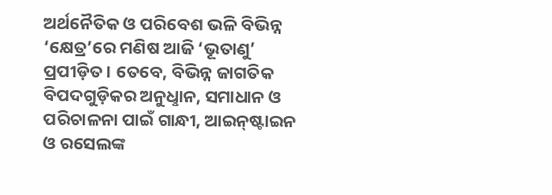ଅର୍ଥନୈତିକ ଓ ପରିବେଶ ଭଳି ବିଭିନ୍ନ ‘କ୍ଷେତ୍ର’ରେ ମଣିଷ ଆଜି ‘ଭୂତାଣୁ’ ପ୍ରପୀଡ଼ିତ। ତେବେ, ବିଭିନ୍ନ ଜାଗତିକ ବିପଦଗୁଡ଼ିକର ଅନୁଧୢାନ, ସମାଧାନ ଓ ପରିଚାଳନା ପାଇଁ ଗାନ୍ଧୀ, ଆଇନ୍‌ଷ୍ଟାଇନ ଓ ରସେଲଙ୍କ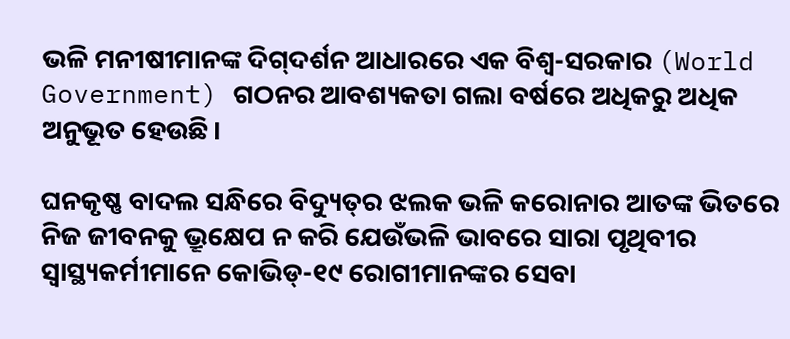ଭଳି ମନୀଷୀମାନଙ୍କ ଦିଗ୍‌ଦର୍ଶନ ଆଧାରରେ ଏକ ବିଶ୍ବ-ସରକାର (World Government) ଗଠନର ଆବଶ୍ୟକତା ଗଲା ବର୍ଷରେ ଅଧିକରୁ ଅଧିକ ଅନୁଭୂତ ହେଉଛି।

ଘନକୃଷ୍ଣ ବାଦଲ ସନ୍ଧିରେ ବିଦ୍ୟୁତ୍‌ର ଝଲକ ଭଳି କରୋନାର ଆତଙ୍କ ଭିତରେ ନିଜ ଜୀବନକୁ ଭ୍ରୂକ୍ଷେପ ନ କରି ଯେଉଁଭଳି ଭାବରେ ସାରା ପୃଥିବୀର ସ୍ବାସ୍ଥ୍ୟକର୍ମୀମାନେ କୋଭିଡ୍‌-୧୯ ରୋଗୀମାନଙ୍କର ସେବା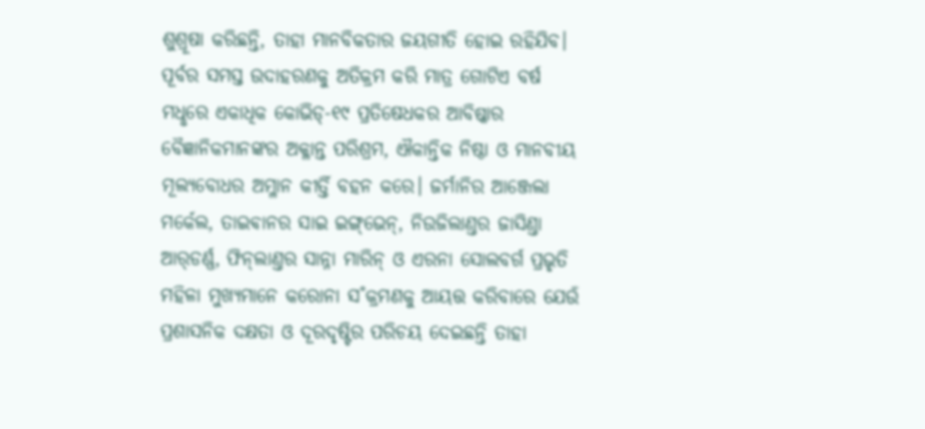ଶୁଶ୍ରୂଷା କରିଛନ୍ତି, ତାହା ମାନବିକତାର ଜୟଗୀତି ହୋଇ ରହିଯିବ। ପୂର୍ବର ସମସ୍ତ ଉଦାହରଣକୁ ଅତିକ୍ରମ କରି ମାତ୍ର ଗୋଟିଏ ବର୍ଷ ମଧୢରେ ଏକାଧିକ କୋଭିଡ୍‌-୧୯ ପ୍ରତିଷେଧକର ଆବିଷ୍କାର ବୈଜ୍ଞାନିକମାନଙ୍କର ଅକ୍ଳାନ୍ତ ପରିଶ୍ରମ, ଐକାନ୍ତିକ ନିଷ୍ଠା ଓ ମାନବୀୟ ମୂଲ୍ୟବୋଧର ଅମ୍ଳାନ କୀର୍ତ୍ତି ବହନ କରେ। ଜର୍ମାନିର ଆଞ୍ଜେଲା ମର୍କେଲ, ତାଇଵାନର ସାଇ ଇଙ୍ଗ୍‌ଭେନ୍‌, ନିଉଜିଲାଣ୍ତର ଜାସିଣ୍ତା ଆର୍‌ଡର୍ଣ୍ଣ, ଫିନ୍‌ଲାଣ୍ତର ସାନ୍ନା ମାରିନ୍‌ ଓ ଏରନା ସୋଲବର୍ଗ ପ୍ରଭୃତି ମହିଳା ମୁଖ୍ୟମାନେ କରୋନା ସ˚କ୍ରମଣକୁ ଆୟତ୍ତ କରିବାରେ ଯେଉଁ ପ୍ରଶାସନିକ ଦକ୍ଷତା ଓ ଦୂରଦୃଷ୍ଟିର ପରିଚୟ ଦେଇଛନ୍ତି ତାହା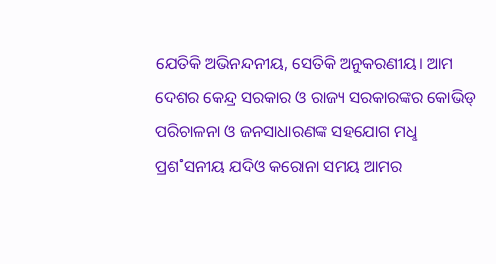ଯେତିକି ଅଭିନନ୍ଦନୀୟ, ସେତିକି ଅନୁକରଣୀୟ। ଆମ ଦେଶର କେନ୍ଦ୍ର ସରକାର ଓ ରାଜ୍ୟ ସରକାରଙ୍କର କୋଭିଡ୍‌ ପରିଚାଳନା ଓ ଜନସାଧାରଣଙ୍କ ସହଯୋଗ ମଧୢ ପ୍ରଶ˚ସନୀୟ ଯଦିଓ କରୋନ‌ା ସମୟ ଆମର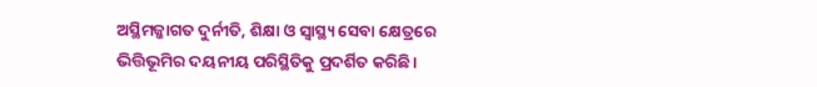ଅସ୍ଥିମଜ୍ଜାଗତ ଦୁର୍ନୀତି, ଶିକ୍ଷା ଓ ସ୍ବାସ୍ଥ୍ୟ ସେବା କ୍ଷେତ୍ରରେ ଭିତ୍ତିଭୂମିର ଦୟନୀୟ ପରିସ୍ଥିତିକୁ ପ୍ରଦର୍ଶିତ କରିଛି।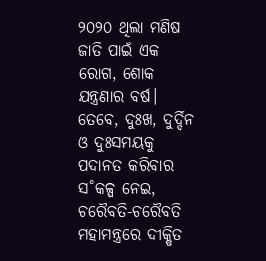୨୦୨୦ ଥିଲା ମଣିଷ ଜାତି ପାଇଁ ଏକ ରୋଗ, ଶୋକ ଯନ୍ତ୍ରଣାର ବର୍ଷ। ତେବେ, ଦୁଃଖ, ଦୁର୍ଦ୍ଦିନ ଓ ଦୁଃସମୟକୁ ପଦାନତ କରିବାର ସ˚କଳ୍ପ ନେଇ, ଚରୈବତି-ଚରୈବତି ମହାମନ୍ତ୍ରରେ ଦୀକ୍ଷିତ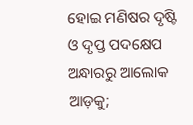ହୋଇ ମଣିଷର ଦୃଷ୍ଟି ଓ ଦୃପ୍ତ ପଦକ୍ଷେପ ଅନ୍ଧାରରୁ ଆଲୋକ ଆଡ଼କୁ;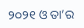୨୦୨୧ ଓ ତା’ର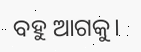ବହୁ ଆଗକୁ।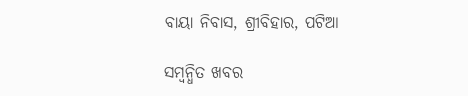ବାୟା ନିବାସ, ଶ୍ରୀବିହାର, ପଟିଆ

ସମ୍ବନ୍ଧିତ ଖବର